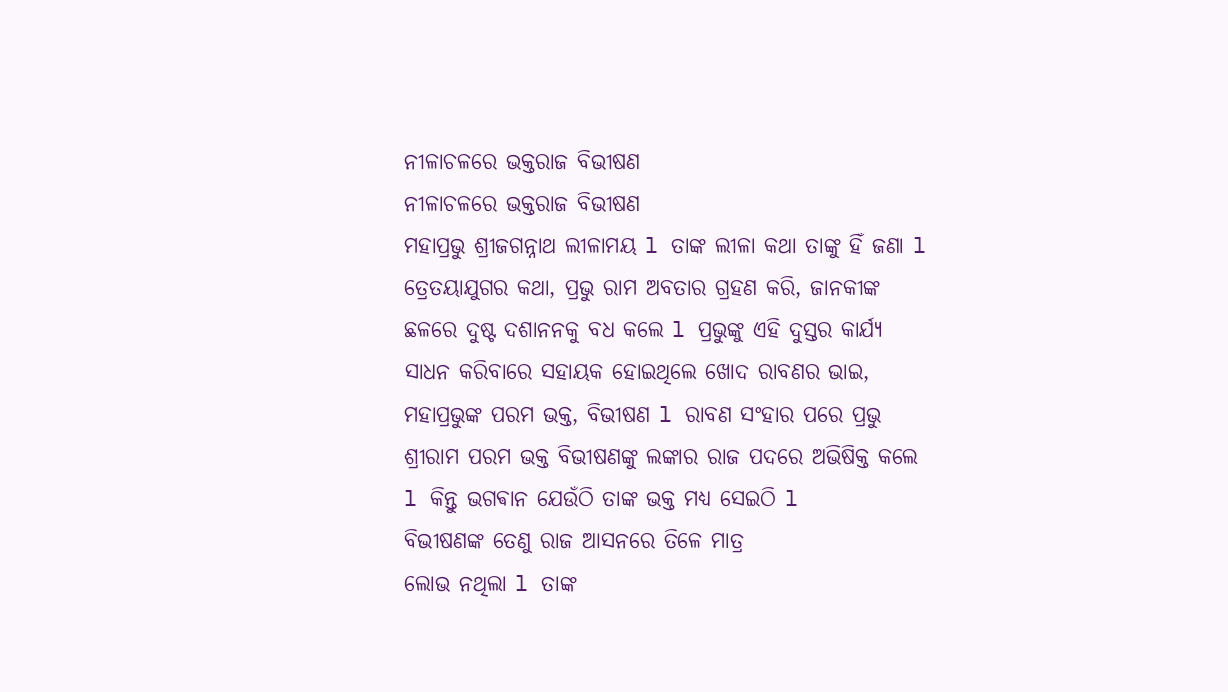ନୀଳାଚଳରେ ଭକ୍ତରାଜ ବିଭୀଷଣ
ନୀଳାଚଳରେ ଭକ୍ତରାଜ ବିଭୀଷଣ
ମହାପ୍ରଭୁ ଶ୍ରୀଜଗନ୍ନାଥ ଲୀଳାମୟ l ତାଙ୍କ ଲୀଳା କଥା ତାଙ୍କୁ ହିଁ ଜଣା l ତ୍ରେତୟାଯୁଗର କଥା, ପ୍ରଭୁ ରାମ ଅବତାର ଗ୍ରହଣ କରି, ଜାନକୀଙ୍କ ଛଳରେ ଦୁଷ୍ଟ ଦଶାନନକୁ ବଧ କଲେ l ପ୍ରଭୁଙ୍କୁ ଏହି ଦୁସ୍ତର କାର୍ଯ୍ୟ ସାଧନ କରିବାରେ ସହାୟକ ହୋଇଥିଲେ ଖୋଦ ରାବଣର ଭାଇ, ମହାପ୍ରଭୁଙ୍କ ପରମ ଭକ୍ତ, ବିଭୀଷଣ l ରାବଣ ସଂହାର ପରେ ପ୍ରଭୁ ଶ୍ରୀରାମ ପରମ ଭକ୍ତ ବିଭୀଷଣଙ୍କୁ ଲଙ୍କାର ରାଜ ପଦରେ ଅଭିଷିକ୍ତ କଲେ l କିନ୍ତୁ ଭଗଵାନ ଯେଉଁଠି ତାଙ୍କ ଭକ୍ତ ମଧ୍ଯ ସେଇଠି l
ବିଭୀଷଣଙ୍କ ତେଣୁ ରାଜ ଆସନରେ ତିଳେ ମାତ୍ର
ଲୋଭ ନଥିଲା l ତାଙ୍କ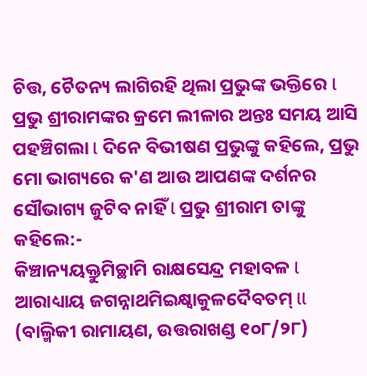ଚିତ୍ତ, ଚୈତନ୍ୟ ଲାଗିରହି ଥିଲା ପ୍ରଭୁଙ୍କ ଭକ୍ତିରେ l ପ୍ରଭୁ ଶ୍ରୀରାମଙ୍କର କ୍ରମେ ଲୀଳାର ଅନ୍ତଃ ସମୟ ଆସି ପହଞ୍ଚିଗଲା l ଦିନେ ବିଭୀଷଣ ପ୍ରଭୁଙ୍କୁ କହିଲେ, ପ୍ରଭୁ ମୋ ଭାଗ୍ୟରେ କ'ଣ ଆଉ ଆପଣଙ୍କ ଦର୍ଶନର ସୌଭାଗ୍ୟ ଜୁଟିବ ନାହିଁ l ପ୍ରଭୁ ଶ୍ରୀରାମ ତାଙ୍କୁ କହିଲେ:-
କିଞ୍ଚାନ୍ୟୟକ୍ତୁମିଚ୍ଛାମି ରାକ୍ଷସେନ୍ଦ୍ର ମହାବଳ l
ଆରାଧ୍ୟାୟ ଜଗନ୍ନାଥମିଇକ୍ଷ୍ଵାକୁଳଦୈବତମ୍ ll
(ବାଲ୍ମିକୀ ରାମାୟଣ, ଉତ୍ତରାଖଣ୍ଡ ୧୦୮/୨୮)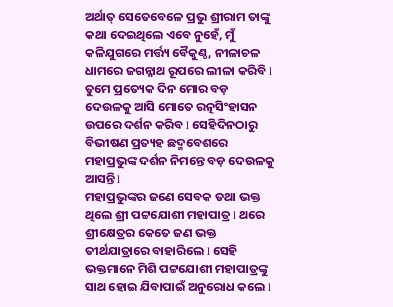ଅର୍ଥାତ୍ ସେତେବେଳେ ପ୍ରଭୁ ଶ୍ରୀରାମ ତାଙ୍କୁ କଥା ଦେଇଥିଲେ ଏବେ ନୁହେଁ, ମୁଁ କଳିଯୁଗରେ ମର୍ତ୍ତ୍ୟ ବୈକୁଣ୍ଠ, ନୀଳାଚଳ ଧାମରେ ଜଗନ୍ନାଥ ରୂପରେ ଲୀଳା କରିବି l ତୁମେ ପ୍ରତ୍ୟେକ ଦିନ ମୋର ବଡ଼ ଦେଉଳକୁ ଆସି ମୋତେ ରତ୍ନସିଂହାସନ ଉପରେ ଦର୍ଶନ କରିବ l ସେହିଦିନଠାରୁ ବିଭୀଷଣ ପ୍ରତ୍ୟହ ଛଦ୍ମବେଶରେ ମହାପ୍ରଭୁଙ୍କ ଦର୍ଶନ ନିମନ୍ତେ ବଡ଼ ଦେଉଳକୁ ଆସନ୍ତି l
ମହାପ୍ରଭୁଙ୍କର ଜଣେ ସେବକ ତଥା ଭକ୍ତ ଥିଲେ ଶ୍ରୀ ପଟ୍ଟଯୋଶୀ ମହାପାତ୍ର l ଥରେ ଶ୍ରୀକ୍ଷେତ୍ରର କେତେ ଜଣ ଭକ୍ତ ତୀର୍ଥଯାତ୍ରାରେ ବାହାରିଲେ l ସେହି ଭକ୍ତମାନେ ମିଶି ପଟ୍ଟଯୋଶୀ ମହାପାତ୍ରଙ୍କୁ ସାଥ ହୋଇ ଯିବାପାଇଁ ଅନୁରୋଧ କଲେ l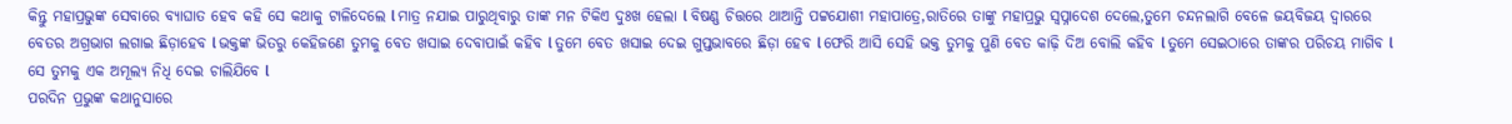କିନ୍ତୁ ମହାପ୍ରଭୁଙ୍କ ସେବାରେ ବ୍ୟାଘାତ ହେବ କହି ସେ କଥାକୁ ଟାଳିଦେଲେ l ମାତ୍ର ନଯାଇ ପାରୁଥିବାରୁ ତାଙ୍କ ମନ ଟିକିଏ ଦୁଃଖ ହେଲା l ବିଷଣ୍ଣ ଚିତ୍ତରେ ଥାଆନ୍ତି ପଟ୍ଟଯୋଶୀ ମହାପାତ୍ରେ,ରାତିରେ ତାଙ୍କୁ ମହାପ୍ରଭୁ ସ୍ୱପ୍ନାଦେଶ ଦେଲେ,ତୁମେ ଚନ୍ଦନଲାଗି ବେଳେ ଜୟବିଜୟ ଦ୍ୱାରରେ ବେତର ଅଗ୍ରଭାଗ ଲଗାଇ ଛିଡ଼ାହେବ l ଭକ୍ତଙ୍କ ଭିତରୁ କେହିଜଣେ ତୁମକୁ ବେତ ଖସାଇ ଦେବାପାଇଁ କହିବ l ତୁମେ ବେତ ଖସାଇ ଦେଇ ଗୁପ୍ତଭାବରେ ଛିଡ଼ା ହେବ l ଫେରି ଆସି ସେହି ଭକ୍ତ ତୁମକୁ ପୁଣି ବେତ କାଢ଼ି ଦିଅ ବୋଲି କହିବ l ତୁମେ ସେଇଠାରେ ତାଙ୍କର ପରିଚୟ ମାଗିବ l ସେ ତୁମକୁ ଏକ ଅମୂଲ୍ୟ ନିଧି ଦେଇ ଚାଲିଯିବେ l
ପରଦିନ ପ୍ରଭୁଙ୍କ କଥାନୁସାରେ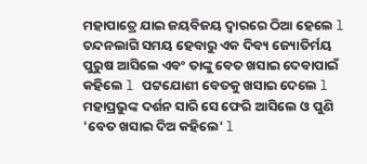ମହାପାତ୍ରେ ଯାଇ ଜୟବିଜୟ ଦ୍ୱାରରେ ଠିଆ ହେଲେ l ଚନ୍ଦନଲାଗି ସମୟ ହେବାରୁ ଏକ ଦିବ୍ୟ ଜ୍ୟୋତିର୍ମୟ ପୁରୁଷ ଆସିଲେ ଏବଂ ତାଙ୍କୁ ବେତ ଖସାଇ ଦେବାପାଇଁ କହିଲେ l ପଟ୍ଟଯୋଶୀ ବେତକୁ ଖସାଇ ଦେଲେ l ମହାପ୍ରଭୁଙ୍କ ଦର୍ଶନ ସାରି ସେ ଫେରି ଆସିଲେ ଓ ପୁଣି 'ବେତ ଖସାଇ ଦିଅ କହିଲେ' l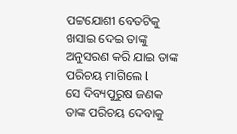ପଟ୍ଟଯୋଶୀ ବେତଟିକୁ ଖସାଇ ଦେଇ ତାଙ୍କୁ ଅନୁସରଣ କରି ଯାଇ ତାଙ୍କ ପରିଚୟ ମାଗିଲେ l
ସେ ଦିବ୍ୟପୁରୁଷ ଜଣକ ତାଙ୍କ ପରିଚୟ ଦେବାକୁ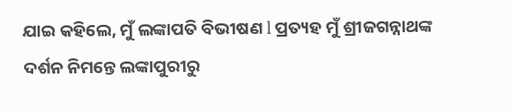ଯାଇ କହିଲେ, ମୁଁ ଲଙ୍କାପତି ବିଭୀଷଣ l ପ୍ରତ୍ୟହ ମୁଁ ଶ୍ରୀଜଗନ୍ନାଥଙ୍କ ଦର୍ଶନ ନିମନ୍ତେ ଲଙ୍କାପୁରୀରୁ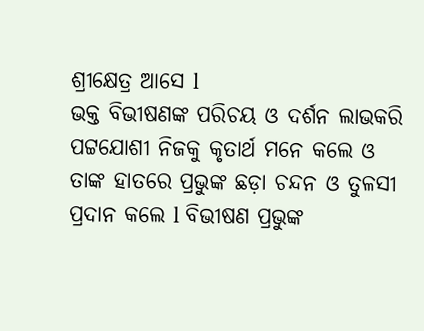ଶ୍ରୀକ୍ଷେତ୍ର ଆସେ l
ଭକ୍ତ ବିଭୀଷଣଙ୍କ ପରିଚୟ ଓ ଦର୍ଶନ ଲାଭକରି ପଟ୍ଟଯୋଶୀ ନିଜକୁ କୃତାର୍ଥ ମନେ କଲେ ଓ ତାଙ୍କ ହାତରେ ପ୍ରଭୁଙ୍କ ଛଡ଼ା ଚନ୍ଦନ ଓ ତୁଳସୀ ପ୍ରଦାନ କଲେ l ବିଭୀଷଣ ପ୍ରଭୁଙ୍କ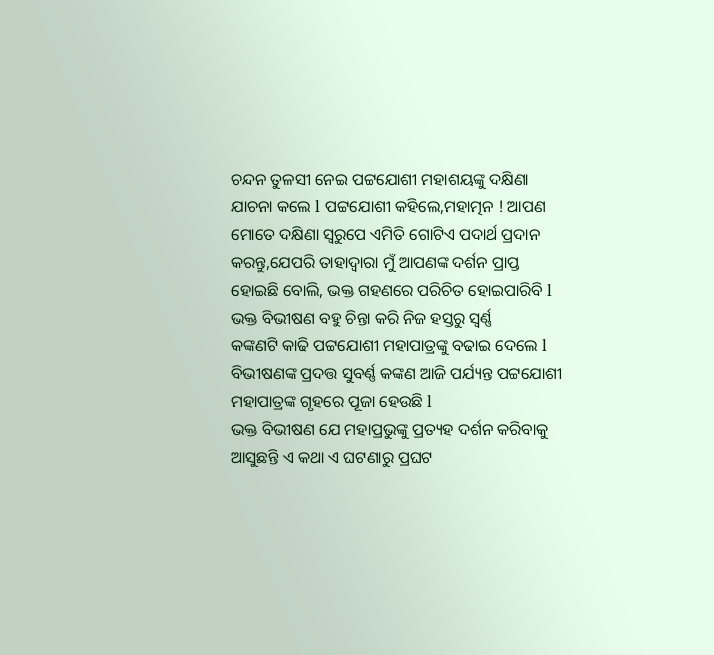ଚନ୍ଦନ ତୁଳସୀ ନେଇ ପଟ୍ଟଯୋଶୀ ମହାଶୟଙ୍କୁ ଦକ୍ଷିଣା ଯାଚନା କଲେ l ପଟ୍ଟଯୋଶୀ କହିଲେ,ମହାତ୍ମନ ! ଆପଣ ମୋତେ ଦକ୍ଷିଣା ସ୍ବରୁପେ ଏମିତି ଗୋଟିଏ ପଦାର୍ଥ ପ୍ରଦାନ କରନ୍ତୁ,ଯେପରି ତାହାଦ୍ୱାରା ମୁଁ ଆପଣଙ୍କ ଦର୍ଶନ ପ୍ରାପ୍ତ ହୋଇଛି ବୋଲି, ଭକ୍ତ ଗହଣରେ ପରିଚିତ ହୋଇପାରିବି l
ଭକ୍ତ ବିଭୀଷଣ ବହୁ ଚିନ୍ତା କରି ନିଜ ହସ୍ତରୁ ସ୍ବର୍ଣ୍ଣ
କଙ୍କଣଟି କାଢି ପଟ୍ଟଯୋଶୀ ମହାପାତ୍ରଙ୍କୁ ବଢାଇ ଦେଲେ l ବିଭୀଷଣଙ୍କ ପ୍ରଦତ୍ତ ସୁବର୍ଣ୍ଣ କଙ୍କଣ ଆଜି ପର୍ଯ୍ୟନ୍ତ ପଟ୍ଟଯୋଶୀ ମହାପାତ୍ରଙ୍କ ଗୃହରେ ପୂଜା ହେଉଛି l
ଭକ୍ତ ବିଭୀଷଣ ଯେ ମହାପ୍ରଭୁଙ୍କୁ ପ୍ରତ୍ୟହ ଦର୍ଶନ କରିବାକୁ ଆସୁଛନ୍ତି ଏ କଥା ଏ ଘଟଣାରୁ ପ୍ରଘଟ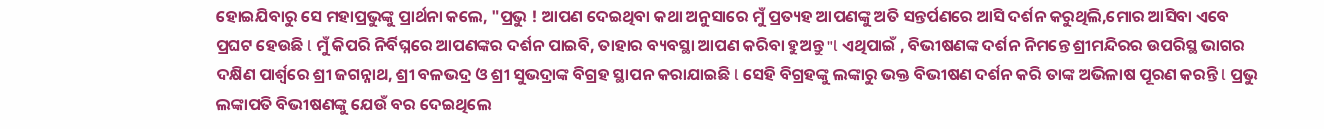ହୋଇଯିବାରୁ ସେ ମହାପ୍ରଭୁଙ୍କୁ ପ୍ରାର୍ଥନା କଲେ, "ପ୍ରଭୁ ! ଆପଣ ଦେଇଥିବା କଥା ଅନୁସାରେ ମୁଁ ପ୍ରତ୍ୟହ ଆପଣଙ୍କୁ ଅତି ସନ୍ତର୍ପଣରେ ଆସି ଦର୍ଶନ କରୁଥିଲି,ମୋର ଆସିବା ଏବେ ପ୍ରଘଟ ହେଉଛି l ମୁଁ କିପରି ନିର୍ବିଘ୍ନରେ ଆପଣଙ୍କର ଦର୍ଶନ ପାଇବି, ତାହାର ବ୍ୟବସ୍ଥା ଆପଣ କରିବା ହୁଅନ୍ତୁ "l ଏଥିପାଇଁ , ବିଭୀଷଣଙ୍କ ଦର୍ଶନ ନିମନ୍ତେ ଶ୍ରୀମନ୍ଦିରର ଉପରିସ୍ଥ ଭାଗର ଦକ୍ଷିଣ ପାର୍ଶ୍ଵରେ ଶ୍ରୀ ଜଗନ୍ନାଥ, ଶ୍ରୀ ବଳଭଦ୍ର ଓ ଶ୍ରୀ ସୁଭଦ୍ରାଙ୍କ ବିଗ୍ରହ ସ୍ଥାପନ କରାଯାଇଛି l ସେହି ବିଗ୍ରହଙ୍କୁ ଲଙ୍କାରୁ ଭକ୍ତ ବିଭୀଷଣ ଦର୍ଶନ କରି ତାଙ୍କ ଅଭିଳାଷ ପୂରଣ କରନ୍ତି l ପ୍ରଭୁ ଲଙ୍କାପତି ବିଭୀଷଣଙ୍କୁ ଯେଉଁ ବର ଦେଇଥିଲେ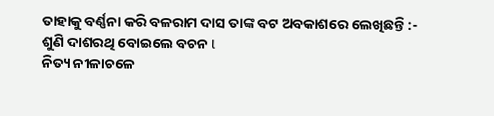ତାହାକୁ ବର୍ଣ୍ଣନା କରି ବଳରାମ ଦାସ ତାଙ୍କ ବଟ ଅବକାଶରେ ଲେଖିଛନ୍ତି :-
ଶୁଣି ଦାଶରଥି ବୋଇଲେ ବଚନ l
ନିତ୍ୟ ନୀଳାଚଳେ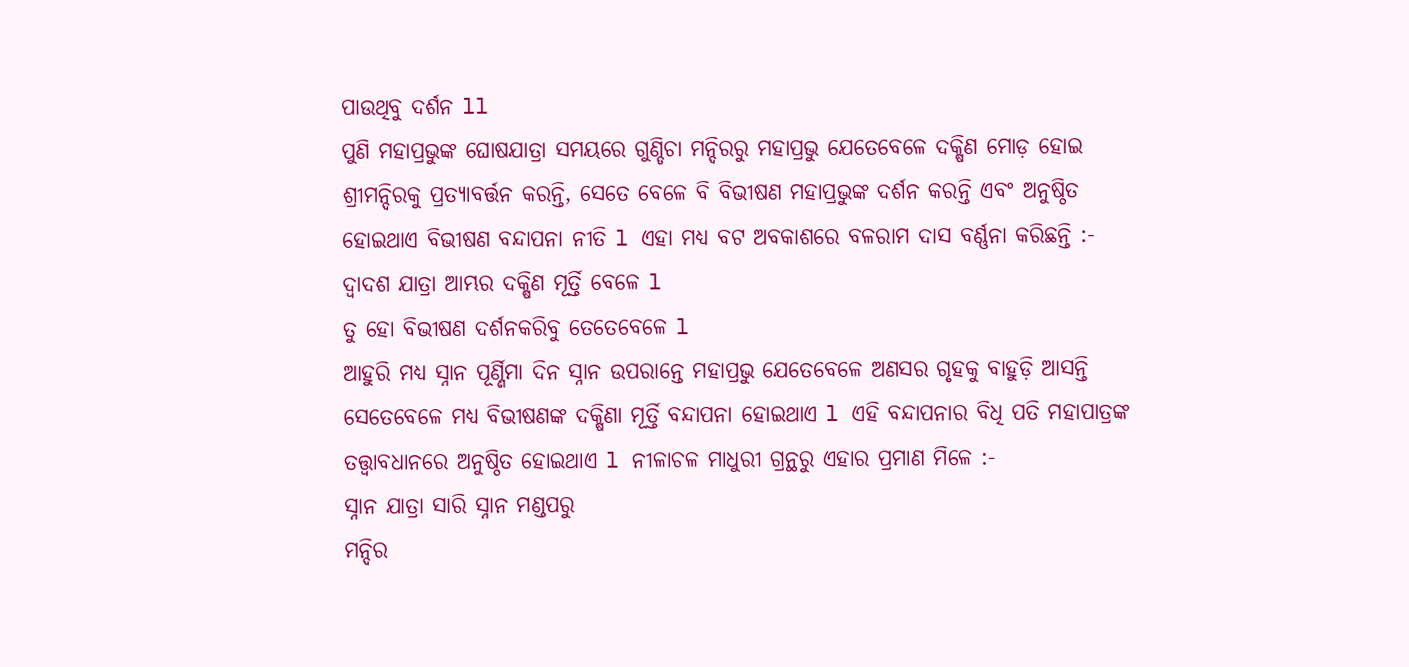ପାଉଥିବୁ ଦର୍ଶନ ll
ପୁଣି ମହାପ୍ରଭୁଙ୍କ ଘୋଷଯାତ୍ରା ସମୟରେ ଗୁଣ୍ଡିଚା ମନ୍ଦିରରୁ ମହାପ୍ରଭୁ ଯେତେବେଳେ ଦକ୍ଷିଣ ମୋଡ଼ ହୋଇ ଶ୍ରୀମନ୍ଦିରକୁ ପ୍ରତ୍ୟାବର୍ତ୍ତନ କରନ୍ତି, ସେତେ ବେଳେ ବି ବିଭୀଷଣ ମହାପ୍ରଭୁଙ୍କ ଦର୍ଶନ କରନ୍ତି ଏବଂ ଅନୁଷ୍ଠିତ ହୋଇଥାଏ ବିଭୀଷଣ ବନ୍ଦାପନା ନୀତି l ଏହା ମଧ୍ୟ ବଟ ଅବକାଶରେ ବଳରାମ ଦାସ ବର୍ଣ୍ଣନା କରିଛନ୍ତି :-
ଦ୍ୱାଦଶ ଯାତ୍ରା ଆମ୍ଭର ଦକ୍ଷିଣ ମୂର୍ତ୍ତି ବେଳେ l
ତୁ ହୋ ବିଭୀଷଣ ଦର୍ଶନକରିବୁ ତେତେବେଳେ l
ଆହୁରି ମଧ୍ୟ ସ୍ନାନ ପୂର୍ଣ୍ଣିମା ଦିନ ସ୍ନାନ ଉପରାନ୍ତେ ମହାପ୍ରଭୁ ଯେତେବେଳେ ଅଣସର ଗୃହକୁ ବାହୁଡ଼ି ଆସନ୍ତି ସେତେବେଳେ ମଧ୍ୟ ବିଭୀଷଣଙ୍କ ଦକ୍ଷିଣା ମୂର୍ତ୍ତି ବନ୍ଦାପନା ହୋଇଥାଏ l ଏହି ବନ୍ଦାପନାର ବିଧି ପତି ମହାପାତ୍ରଙ୍କ ତତ୍ତ୍ୱାବଧାନରେ ଅନୁଷ୍ଠିତ ହୋଇଥାଏ l ନୀଳାଚଳ ମାଧୁରୀ ଗ୍ରନ୍ଥରୁ ଏହାର ପ୍ରମାଣ ମିଳେ :-
ସ୍ନାନ ଯାତ୍ରା ସାରି ସ୍ନାନ ମଣ୍ଡପରୁ
ମନ୍ଦିର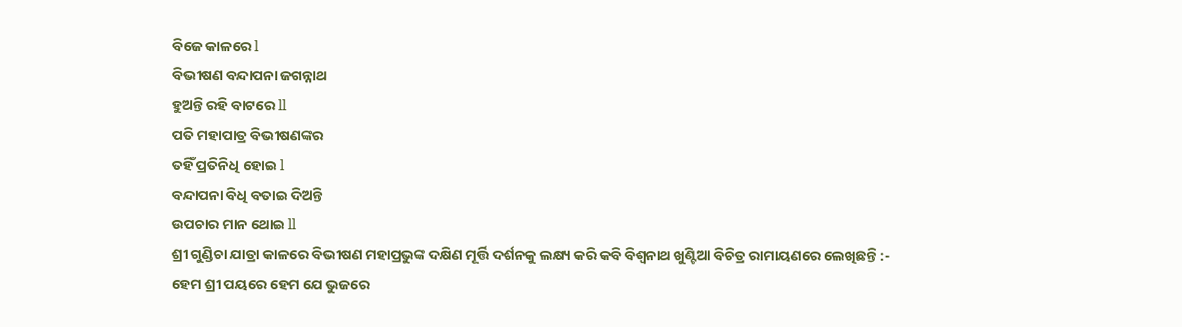ବିଜେ କାଳରେ l
ବିଭୀଷଣ ବନ୍ଦାପନା ଜଗନ୍ନାଥ
ହୁଅନ୍ତି ରହି ବାଟରେ ll
ପତି ମହାପାତ୍ର ବିଭୀଷଣଙ୍କର
ତହିଁ ପ୍ରତିନିଧି ହୋଇ l
ବନ୍ଦାପନା ବିଧି ବତାଇ ଦିଅନ୍ତି
ଉପଚାର ମାନ ଥୋଇ ll
ଶ୍ରୀ ଗୁଣ୍ଡିଚା ଯାତ୍ରା କାଳରେ ବିଭୀଷଣ ମହାପ୍ରଭୁଙ୍କ ଦକ୍ଷିଣ ମୂର୍ତ୍ତି ଦର୍ଶନକୁ ଲକ୍ଷ୍ୟ କରି କବି ବିଶ୍ୱନାଥ ଖୁଣ୍ଟିଆ ବିଚିତ୍ର ରାମାୟଣରେ ଲେଖିଛନ୍ତି :-
ହେମ ଶ୍ରୀ ପୟରେ ହେମ ଯେ ଭୁଜରେ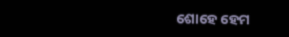ଶୋହେ ହେମ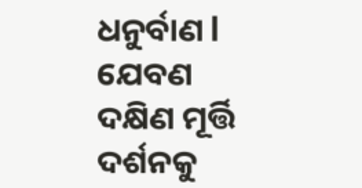ଧନୁର୍ବାଣ l
ଯେବଣ ଦକ୍ଷିଣ ମୂର୍ତ୍ତି ଦର୍ଶନକୁ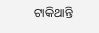ଟାକିଥାନ୍ତି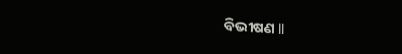ବିଭୀଷଣ ll